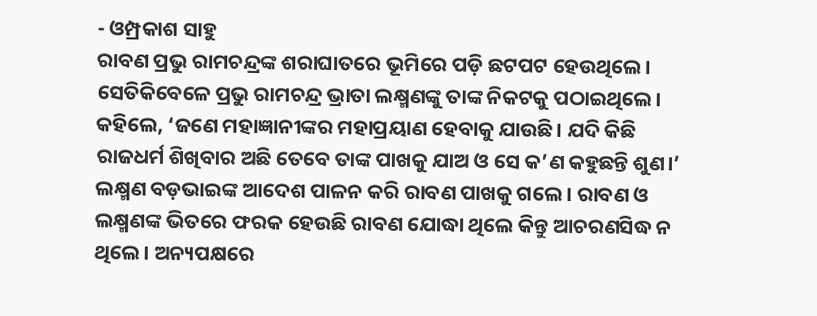- ଓମ୍ପ୍ରକାଶ ସାହୁ
ରାବଣ ପ୍ରଭୁ ରାମଚନ୍ଦ୍ରଙ୍କ ଶରାଘାତରେ ଭୂମିରେ ପଡ଼ି ଛଟପଟ ହେଉଥିଲେ। ସେତିକିବେଳେ ପ୍ରଭୁ ରାମଚନ୍ଦ୍ର ଭ୍ରାତା ଲକ୍ଷ୍ମଣଙ୍କୁ ତାଙ୍କ ନିକଟକୁ ପଠାଇଥିଲେ। କହିଲେ, ‘ଜଣେ ମହାଜ୍ଞାନୀଙ୍କର ମହାପ୍ରୟାଣ ହେବାକୁ ଯାଉଛି। ଯଦି କିଛି ରାଜଧର୍ମ ଶିଖିବାର ଅଛି ତେବେ ତାଙ୍କ ପାଖକୁ ଯାଅ ଓ ସେ କ’ଣ କହୁଛନ୍ତି ଶୁଣ।’
ଲକ୍ଷ୍ମଣ ବଡ଼ଭାଇଙ୍କ ଆଦେଶ ପାଳନ କରି ରାବଣ ପାଖକୁ ଗଲେ। ରାବଣ ଓ ଲକ୍ଷ୍ମଣଙ୍କ ଭିତରେ ଫରକ ହେଉଛି ରାବଣ ଯୋଦ୍ଧା ଥିଲେ କିନ୍ତୁ ଆଚରଣସିଦ୍ଧ ନ ଥିଲେ। ଅନ୍ୟପକ୍ଷରେ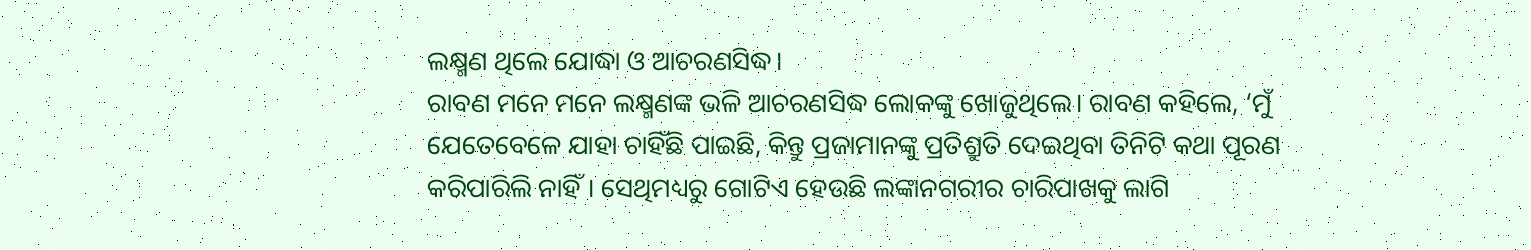ଲକ୍ଷ୍ମଣ ଥିଲେ ଯୋଦ୍ଧା ଓ ଆଚରଣସିଦ୍ଧ।
ରାବଣ ମନେ ମନେ ଲକ୍ଷ୍ମଣଙ୍କ ଭଳି ଆଚରଣସିଦ୍ଧ ଲୋକଙ୍କୁ ଖୋଜୁଥିଲେ। ରାବଣ କହିଲେ, ‘ମୁଁ ଯେତେବେଳେ ଯାହା ଚାହିଁଛି ପାଇଛି, କିନ୍ତୁ ପ୍ରଜାମାନଙ୍କୁ ପ୍ରତିଶ୍ରୁତି ଦେଇଥିବା ତିନିଟି କଥା ପୂରଣ କରିପାରିଲି ନାହିଁ। ସେଥିମଧ୍ୟରୁ ଗୋଟିଏ ହେଉଛି ଲଙ୍କାନଗରୀର ଚାରିପାଖକୁ ଲାଗି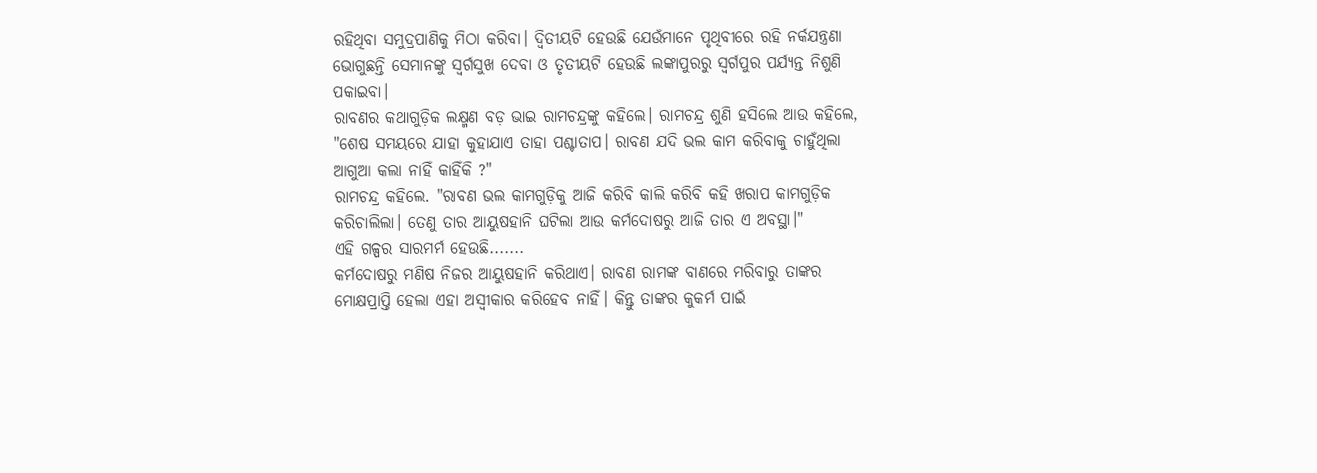ରହିଥିବା ସମୁଦ୍ରପାଣିକୁ ମିଠା କରିବା। ଦ୍ୱିତୀୟଟି ହେଉଛି ଯେଉଁମାନେ ପୃଥିବୀରେ ରହି ନର୍କଯନ୍ତ୍ରଣା ଭୋଗୁଛନ୍ତି ସେମାନଙ୍କୁ ସ୍ୱର୍ଗସୁଖ ଦେବା ଓ ତୃତୀୟଟି ହେଉଛି ଲଙ୍କାପୁରରୁ ସ୍ୱର୍ଗପୁର ପର୍ଯ୍ୟନ୍ତ ନିଶୁଣି ପକାଇବା।
ରାବଣର କଥାଗୁଡ଼ିକ ଲକ୍ଷ୍ମଣ ବଡ଼ ଭାଇ ରାମଚନ୍ଦ୍ରଙ୍କୁ କହିଲେ। ରାମଚନ୍ଦ୍ର ଶୁଣି ହସିଲେ ଆଉ କହିଲେ, "ଶେଷ ସମୟରେ ଯାହା କୁହାଯାଏ ତାହା ପଶ୍ଚାତାପ। ରାବଣ ଯଦି ଭଲ କାମ କରିବାକୁ ଚାହୁଁଥିଲା ଆଗୁଆ କଲା ନାହିଁ କାହିଁକି ?"
ରାମଚନ୍ଦ୍ର କହିଲେ. "ରାବଣ ଭଲ କାମଗୁଡ଼ିକୁ ଆଜି କରିବି କାଲି କରିବି କହି ଖରାପ କାମଗୁଡ଼ିକ କରିଚାଲିଲା। ତେଣୁ ତାର ଆୟୁଷହାନି ଘଟିଲା ଆଉ କର୍ମଦୋଷରୁ ଆଜି ତାର ଏ ଅବସ୍ଥା।"
ଏହି ଗଳ୍ପର ସାରମର୍ମ ହେଉଛି.......
କର୍ମଦୋଷରୁ ମଣିଷ ନିଜର ଆୟୁଷହାନି କରିଥାଏ। ରାବଣ ରାମଙ୍କ ବାଣରେ ମରିବାରୁ ତାଙ୍କର ମୋକ୍ଷପ୍ରାପ୍ତି ହେଲା ଏହା ଅସ୍ୱୀକାର କରିହେବ ନାହିଁ। କିନ୍ତୁ ତାଙ୍କର କୁକର୍ମ ପାଇଁ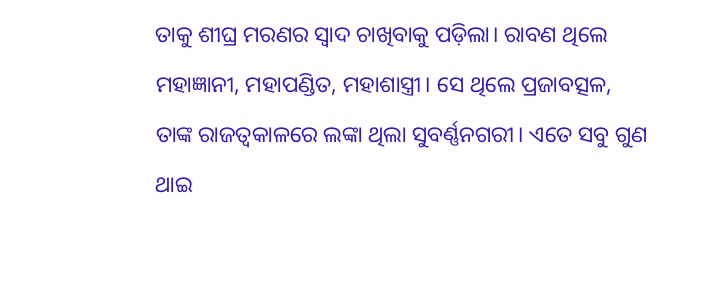ତାକୁ ଶୀଘ୍ର ମରଣର ସ୍ୱାଦ ଚାଖିବାକୁ ପଡ଼ିଲା। ରାବଣ ଥିଲେ ମହାଜ୍ଞାନୀ, ମହାପଣ୍ଡିତ, ମହାଶାସ୍ତ୍ରୀ। ସେ ଥିଲେ ପ୍ରଜାବତ୍ସଳ, ତାଙ୍କ ରାଜତ୍ୱକାଳରେ ଲଙ୍କା ଥିଲା ସୁବର୍ଣ୍ଣନଗରୀ। ଏତେ ସବୁ ଗୁଣ ଥାଇ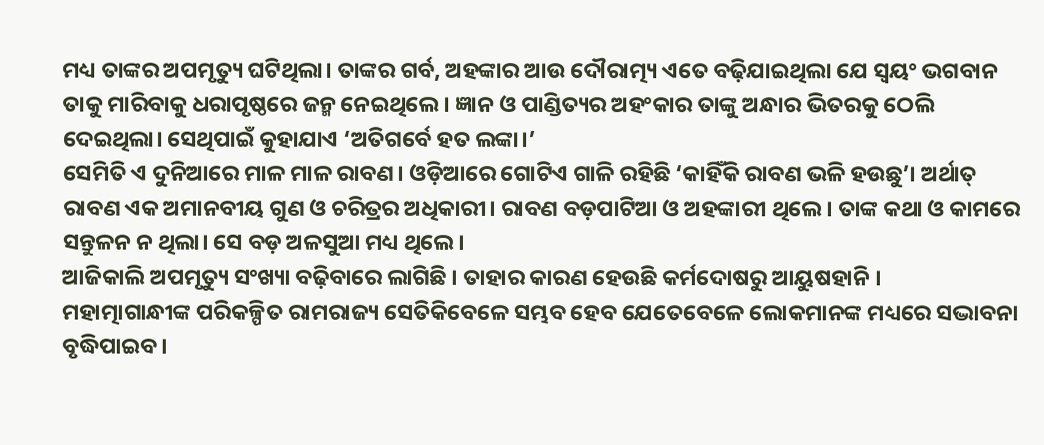ମଧ୍ୟ ତାଙ୍କର ଅପମୃତ୍ୟୁ ଘଟିଥିଲା। ତାଙ୍କର ଗର୍ବ, ଅହଙ୍କାର ଆଉ ଦୌରାତ୍ମ୍ୟ ଏତେ ବଢ଼ିଯାଇଥିଲା ଯେ ସ୍ୱୟଂ ଭଗବାନ ତାକୁ ମାରିବାକୁ ଧରାପୃଷ୍ଠରେ ଜନ୍ମ ନେଇଥିଲେ। ଜ୍ଞାନ ଓ ପାଣ୍ଡିତ୍ୟର ଅହଂକାର ତାଙ୍କୁ ଅନ୍ଧାର ଭିତରକୁ ଠେଲି ଦେଇଥିଲା। ସେଥିପାଇଁ କୁହାଯାଏ ‘ଅତିଗର୍ବେ ହତ ଲଙ୍କା।’
ସେମିତି ଏ ଦୁନିଆରେ ମାଳ ମାଳ ରାବଣ। ଓଡ଼ିଆରେ ଗୋଟିଏ ଗାଳି ରହିଛି ‘କାହିଁକି ରାବଣ ଭଳି ହଉଛୁ’। ଅର୍ଥାତ୍ ରାବଣ ଏକ ଅମାନବୀୟ ଗୁଣ ଓ ଚରିତ୍ରର ଅଧିକାରୀ। ରାବଣ ବଡ଼ପାଟିଆ ଓ ଅହଙ୍କାରୀ ଥିଲେ। ତାଙ୍କ କଥା ଓ କାମରେ ସନ୍ତୁଳନ ନ ଥିଲା। ସେ ବଡ଼ ଅଳସୁଆ ମଧ୍ୟ ଥିଲେ।
ଆଜିକାଲି ଅପମୃତ୍ୟୁ ସଂଖ୍ୟା ବଢ଼ିବାରେ ଲାଗିଛି । ତାହାର କାରଣ ହେଉଛି କର୍ମଦୋଷରୁ ଆୟୁଷହାନି ।
ମହାତ୍ମାଗାନ୍ଧୀଙ୍କ ପରିକଳ୍ପିତ ରାମରାଜ୍ୟ ସେତିକିବେଳେ ସମ୍ଭବ ହେବ ଯେତେବେଳେ ଲୋକମାନଙ୍କ ମଧ୍ୟରେ ସଦ୍ଭାବନା ବୃଦ୍ଧିପାଇବ।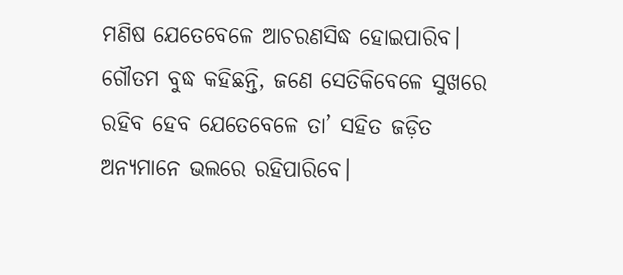ମଣିଷ ଯେତେବେଳେ ଆଚରଣସିଦ୍ଧ ହୋଇପାରିବ।
ଗୌତମ ବୁଦ୍ଧ କହିଛନ୍ତି, ଜଣେ ସେତିକିବେଳେ ସୁଖରେ ରହିବ ହେବ ଯେତେବେଳେ ତା’ ସହିତ ଜଡ଼ିତ ଅନ୍ୟମାନେ ଭଲରେ ରହିପାରିବେ।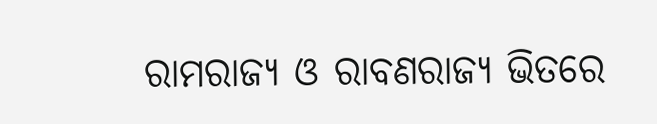ରାମରାଜ୍ୟ ଓ ରାବଣରାଜ୍ୟ ଭିତରେ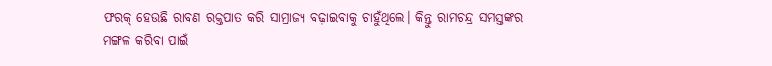ଫରକ୍ ହେଉଛି ରାବଣ ରକ୍ତପାତ କରି ସାମ୍ରାଜ୍ୟ ବଢ଼ାଇବାକୁ ଚାହୁଁଥିଲେ। କିନ୍ତୁ ରାମଚନ୍ଦ୍ର ସମସ୍ତଙ୍କର ମଙ୍ଗଳ କରିବା ପାଇଁ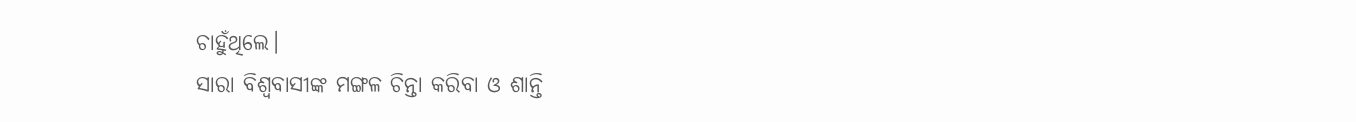ଚାହୁଁଥିଲେ।
ସାରା ବିଶ୍ୱବାସୀଙ୍କ ମଙ୍ଗଳ ଚିନ୍ତା କରିବା ଓ ଶାନ୍ତି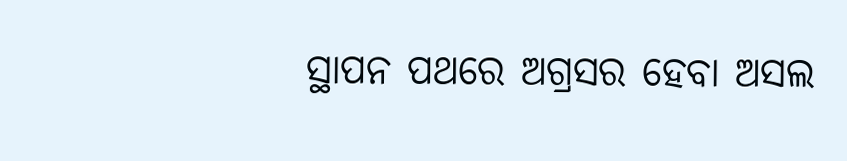ସ୍ଥାପନ ପଥରେ ଅଗ୍ରସର ହେବା ଅସଲ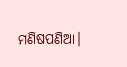ମଣିଷପଣିଆ।